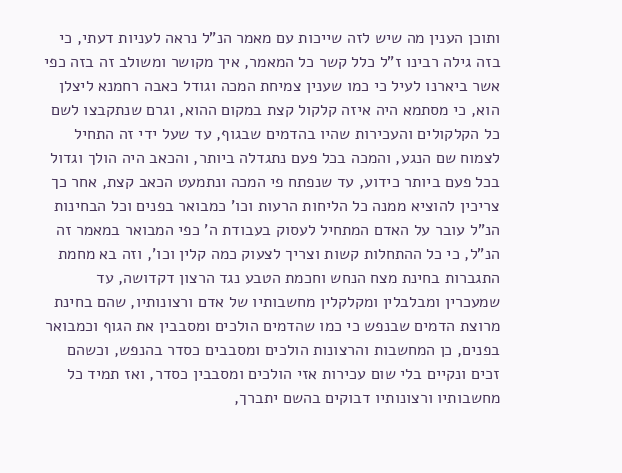ותוכן הענין מה שיש לזה שייכות עם מאמר הנ"ל נראה לעניות דעתי, כי בזה גילה רבינו ז"ל כלל קשר כל המאמר, איך מקושר ומשולב זה בזה כפי אשר ביארנו לעיל כי כמו שענין צמיחת המכה וגודל כאבה רחמנא ליצלן הוא, כי מסתמא היה איזה קלקול קצת במקום ההוא, וגרם שנתקבצו לשם כל הקלקולים והעכירות שהיו בהדמים שבגוף, עד שעל ידי זה התחיל לצמוח שם הנגע, והמכה בכל פעם נתגדלה ביותר, והכאב היה הולך וגדול בכל פעם ביותר כידוע, עד שנפתח פי המכה ונתמעט הכאב קצת, אחר כך צריכין להוציא ממנה כל הליחות הרעות וכו' כמבואר בפנים וכל הבחינות הנ"ל עובר על האדם המתחיל לעסוק בעבודת ה' כפי המבואר במאמר זה הנ"ל, כי כל ההתחלות קשות וצריך לצעוק כמה קלין וכו', וזה בא מחמת התגברות בחינת מצח הנחש וחכמת הטבע נגד הרצון דקדושה, עד שמעכרין ומבלבלין ומקלקלין מחשבותיו של אדם ורצונותיו, שהם בחינת מרוצת הדמים שבנפש כי כמו שהדמים הולכים ומסבבין את הגוף וכמבואר בפנים, כן המחשבות והרצונות הולכים ומסבבים כסדר בהנפש, וכשהם זכים ונקיים בלי שום עכירות אזי הולכים ומסבבין כסדר, ואז תמיד כל מחשבותיו ורצונותיו דבוקים בהשם יתברך,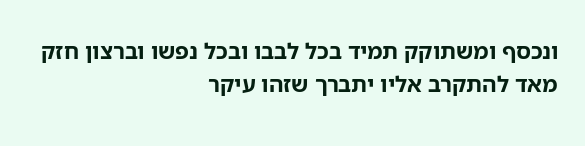ונכסף ומשתוקק תמיד בכל לבבו ובכל נפשו וברצון חזק מאד להתקרב אליו יתברך שזהו עיקר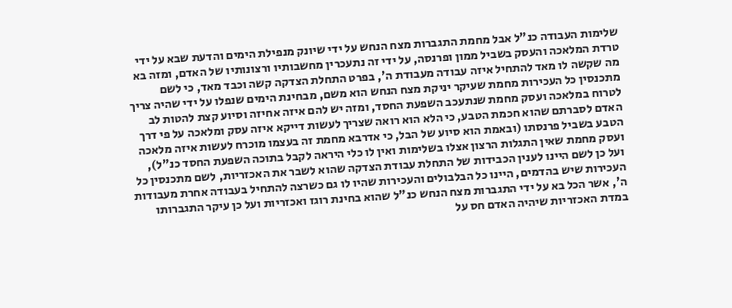שלימות העבודה כנ"ל אבל מחמת התגברות מצח הנחש על ידי שיונק מנפילת הימים והדעת שבא על ידי טרדת המלאכה והעסק בשביל ממון ופרנסה, על ידי זה נתעכרין מחשבותיו ורצונותיו של האדם, ומזה בא מה שקשה לו מאד להתחיל איזה עבודה מעבודת ה', בפרט התחלת הצדקה קשה וכבד מאד, כי לשם מתכנסין כל העכירות מחמת שעיקר יניקת מצח הנחש הוא משם, מבחינת הימים שנפלו על ידי שהיה צריך לטרוח במלאכה ועסק מחמת שנתעכב השפעת החסד, ומזה יש להם איזה אחיזה וסיוע קצת להטות לב האדם לסברתם שהוא חכמת הטבע, כי הלא הוא רואה שצריך לעשות דייקא איזה עסק ומלאכה על פי דרך הטבע בשביל פרנסתו (ובאמת הוא סיוע של הבל, כי אדרבא מחמת זה בעצמו מוכרח לעשות איזה מלאכה ועסק מחמת שאין התגלות הרצון אצלו בשלימות ואין לו כלי היראה לקבל בתוכה השפעת החסד כנ"ל), ועל כן לשם היינו לענין הכבידות של התחלת עבודת הצדקה שהוא לשבר את האכזריות, לשם מתכנסין כל העכירות שיש בהדמים, היינו כל הבלבולים והעכירות שהיו לו גם כשרצה להתחיל בעבודה אחרת מעבודות ה', אשר הכל בא על ידי התגברות מצח הנחש כנ"ל שהוא בחינת רוגז ואכזריות ועל כן עיקר התגברותו במדת האכזריות שיהיה האדם חס על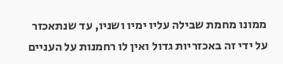ממונו מחמת שבילה עליו ימיו ושניו, עד שנתאכזר על ידי זה באכזריות גדול ואין לו רחמנות על העניים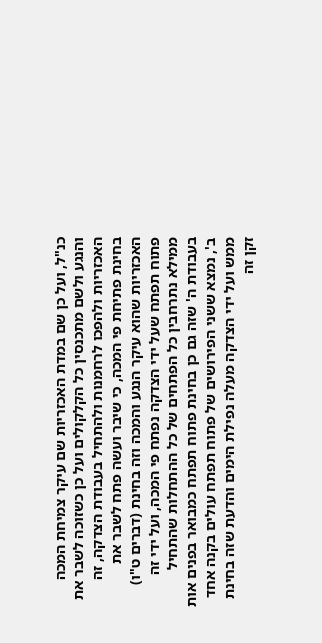כנ"ל, ועל כן שם במדת האכזריות שם עיקר צמיחת המכה והנגע ולשם מתכנסין כל הקלקולים ועל כן כשזוכה לשבר את האכזריות ולהפכו לרחמנות ולהתחיל בעבודת הצדקה, זה בחינת פתיחת פי המכה, כי שיבר ועשה פתח לשבר את האכזריות שהוא עיקר הנגע והמכה וזה בחינת (דברים ט"ו) פתוח תפתח שעל ידי הצדקה נפתח פי המכה, ועל ידי זה ממילא נתרחבין כל הפתחים של כל ההתחלות שהתחיל בעבודת ה' שזה גם כן בחינת פתוח תפתח כמבואר בפנים אות ב', נמצא ששני הפירושים של פתוח תפתח עולים בקנה אחד ממש ועל ידי הצדקה מעלה נפילת הימים והדעת שזה בחינת זקן זה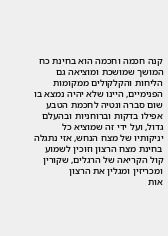קנה חכמה וחכמה הוא בחינת כח המושך שמושכת ומוציאה גם הליחות והקלקולים ממקומות הפנימיים, היינו שלא יהיה נמצא בו שום סברה ונטיה לחכמת הטבע אפילו בדקות וברוחניות ובהעלם גדול, ועל ידי זה שמוציא כל יניקותיו של מצח הנחש, אזי נתגלה בחינת מצח הרצון וזוכין לשמוע קול הקריאה של הרגלים, שקורין ומכריזין ומגלין את הרצון
אות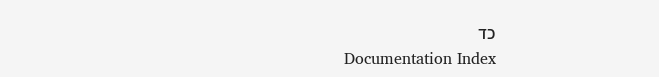כד
Documentation Index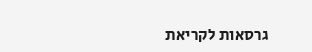גרסאות לקריאת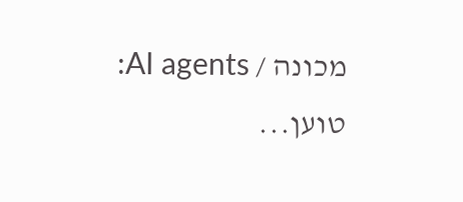מכונה / AI agents:
טוען...